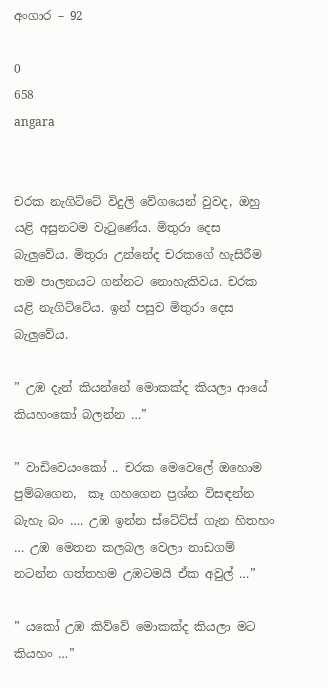අංගාර – 92

0
658
angara


චරක නැගිට්ටේ විදුලි වේගයෙන් වුවද, ඔහු යළි අසුනටම වැටුණේය. මිතුරා දෙස බැලුවේය. මිතුරා උන්නේද චරකගේ හැසිරීම තම පාලනයට ගන්නට නොහැකිවය. චරක යළි නැගිට්ටේය. ඉන් පසුව මිතුරා දෙස බැලුවේය.

” උඹ දැන් කියන්නේ මොකක්ද කියලා ආයේ කියහංකෝ බලන්න …”

” වාඩිවෙයංකෝ .. චරක මෙවෙලේ ඔහොම පුම්බගෙන,  කෑ ගහගෙන ප්‍රශ්න විසඳන්න බැහැ බං …. උඹ ඉන්න ස්ටේට්ස් ගැන හිතහං … උඹ මෙතන කලබල වෙලා නාඩගම් නටන්න ගත්තහම උඹටමයි ඒක අවුල් …”

” යකෝ උඹ කිව්වේ මොකක්ද කියලා මට කියහං …”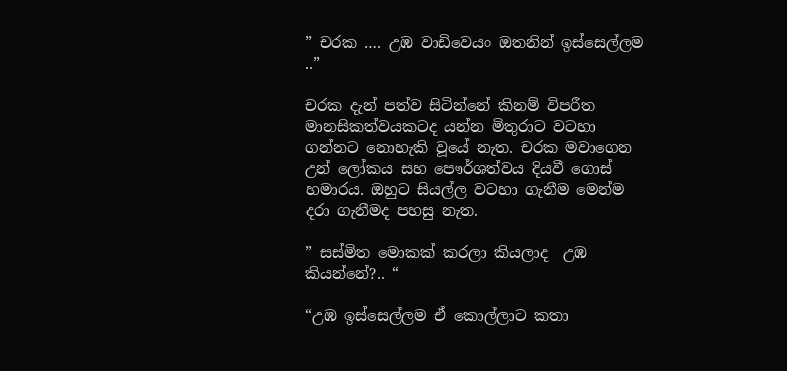” චරක …. උඹ වාඩිවෙයං ඔතනින් ඉස්සෙල්ලම ..”

චරක දැන් පත්ව සිටින්නේ කිනම් විපරීත මානසිකත්වයකටද යන්න මිතුරාට වටහා ගන්නට නොහැකි වූයේ නැත. චරක මවාගෙන උන් ලෝකය සහ පෞර්ශත්වය දියවී ගොස් හමාරය. ඔහුට සියල්ල වටහා ගැනීම මෙන්ම දරා ගැනීමද පහසු නැත.

” සස්මිත මොකක් කරලා කියලාද  උඹ කියන්නේ?.. “

“උඹ ඉස්සෙල්ලම ඒ කොල්ලාට කතා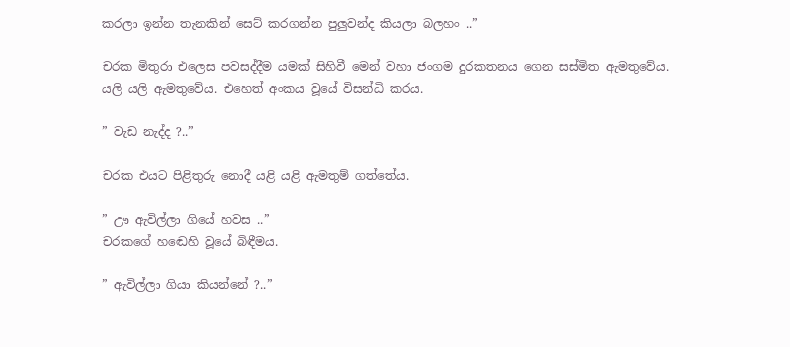කරලා ඉන්න තැනකින් සෙට් කරගන්න පුලුවන්ද කියලා බලහං ..”

චරක මිතුරා එලෙස පවසද්දීම යමක් සිහිවී මෙන් වහා ජංගම දුරකතනය ගෙන සස්මිත ඇමතුවේය. යලි යලි ඇමතුවේය. එහෙත් අංකය වූයේ විසන්ධි කරය.

” වැඩ නැද්ද ?..”

චරක එයට පිළිතුරු නොදී යළි යළි ඇමතුම් ගත්තේය.

” ඌ ඇවිල්ලා ගියේ හවස ..”
චරකගේ හඬෙහි වූයේ බිඳීමය.

” ඇවිල්ලා ගියා කියන්නේ ?..”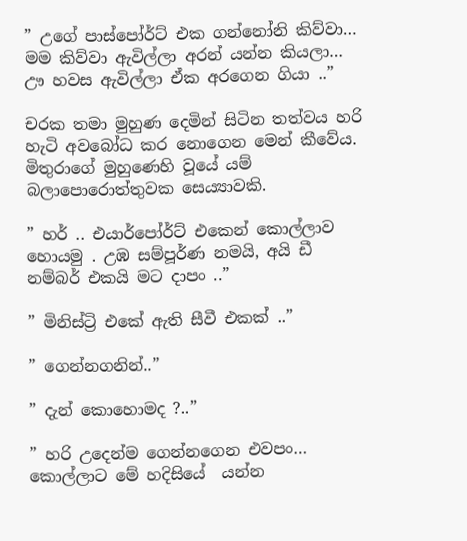” උගේ පාස්පෝර්ට් එක ගන්නෝනි කිව්වා… මම කිව්වා ඇවිල්ලා අරන් යන්න කියලා… ඌ හවස ඇවිල්ලා ඒක අරගෙන ගියා ..”

චරක තමා මුහුණ දෙමින් සිටින තත්වය හරි හැටි අවබෝධ කර නොගෙන මෙන් කීවේය. මිතුරාගේ මුහුණෙහි වූයේ යම් බලාපොරොත්තුවක සෙය්‍යාවකි.

” හර් .. එයාර්පෝර්ට් එකෙන් කොල්ලාව හොයමු . උඹ සම්පූර්ණ නමයි, අයි ඩී නම්බර් එකයි මට දාපං ..”

” මිනිස්ට්‍රි එකේ ඇති සීවී එකක් ..”

” ගෙන්නගනින්..”

” දැන් කොහොමද ?..”

” හරි උදෙන්ම ගෙන්නගෙන එවපං… කොල්ලාට මේ හදිසියේ  යන්න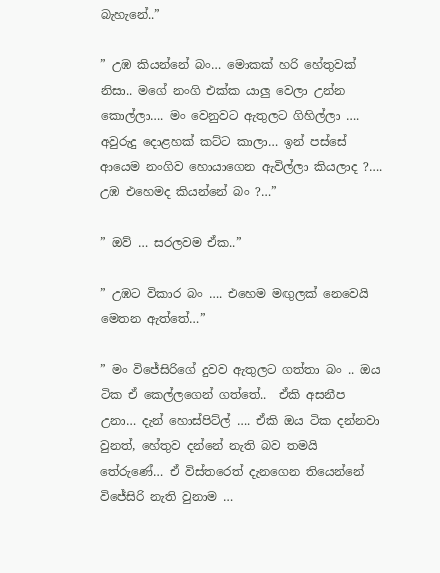බැහැනේ..”

” උඹ කියන්නේ බං… මොකක් හරි හේතුවක් නිසා.. මගේ නංගි එක්ක යාලු වෙලා උන්න කොල්ලා…. මං වෙනුවට ඇතුලට ගිහිල්ලා …. අවුරුදු දොළහක් කට්ට කාලා… ඉන් පස්සේ ආයෙම නංගිව හොයාගෙන ඇවිල්ලා කියලාද ?…. උඹ එහෙමද කියන්නේ බං ?…”

” ඔව් … සරලවම ඒක..”

” උඹට විකාර බං …. එහෙම මඟුලක් නෙවෙයි මෙතන ඇත්තේ…”

” මං විජේසිරිගේ දුවව ඇතුලට ගත්තා බං .. ඔය ටික ඒ කෙල්ලගෙන් ගත්තේ..  ඒකි අසනීප උනා… දැන් හොස්පිට්ල් …. ඒකි ඔය ටික දන්නවා වුනත්, හේතුව දන්නේ නැති බව තමයි තේරුණේ… ඒ විස්තරෙත් දැනගෙන තියෙන්නේ විජේසිරි නැති වුනාම …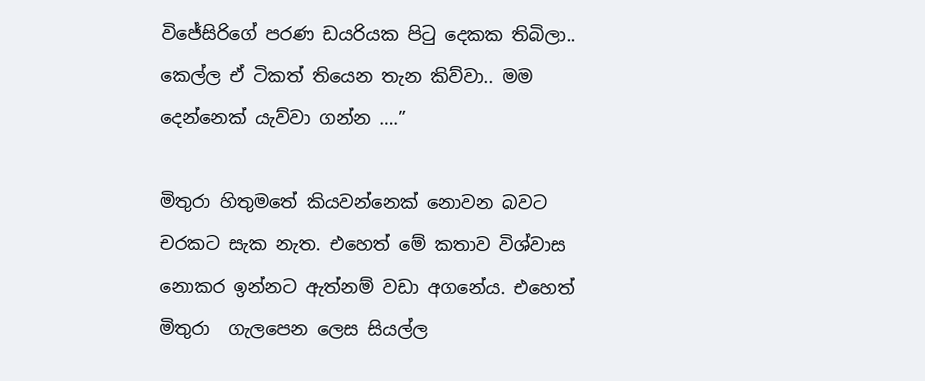විජේසිරිගේ පරණ ඩයරියක පිටු දෙකක තිබිලා.. කෙල්ල ඒ ටිකත් තියෙන තැන කිව්වා.. මම දෙන්නෙක් යැව්වා ගන්න ….”

මිතුරා හිතුමතේ කියවන්නෙක් නොවන බවට චරකට සැක නැත. එහෙත් මේ කතාව විශ්වාස නොකර ඉන්නට ඇත්නම් වඩා අගනේය. එහෙත් මිතුරා  ගැලපෙන ලෙස සියල්ල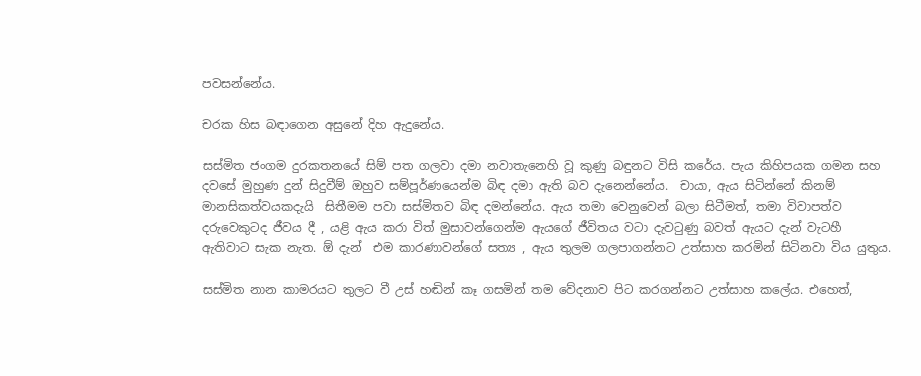පවසන්නේය.

චරක හිස බඳාගෙන අසුනේ දිහ ඇදුනේය.

සස්මිත ජංගම දුරකතනයේ සිම් පත ගලවා දමා නවාතැනෙහි වූ කුණු බඳුනට විසි කරේය. පැය කිහිපයක ගමන සහ දවසේ මුහුණ දුන් සිදුවීම් ඔහුව සම්පූර්ණයෙන්ම බිඳ දමා ඇති බව දැනෙන්නේය.  චායා, ඇය සිටින්නේ කිනම් මානසිකත්වයකදැයි  සිතීමම පවා සස්මිතව බිඳ දමන්නේය. ඇය තමා වෙනුවෙන් බලා සිටීමත්, තමා විවාපත්ව දරුවෙකුටද ජීවය දී , යළි ඇය කරා විත් මුසාවන්ගෙන්ම ඇයගේ ජීවිතය වටා දැවටුණු බවත් ඇයට දැන් වැටහී ඇතිවාට සැක නැත. ඕ දැන්  එම කාරණාවන්ගේ සත්‍ය , ඇය තුලම ගලපාගන්නට උත්සාහ කරමින් සිටිනවා විය යුතුය.

සස්මිත නාන කාමරයට තුලට වී උස් හඬින් කෑ ගසමින් තම වේදනාව පිට කරගන්නට උත්සාහ කලේය. එහෙත්,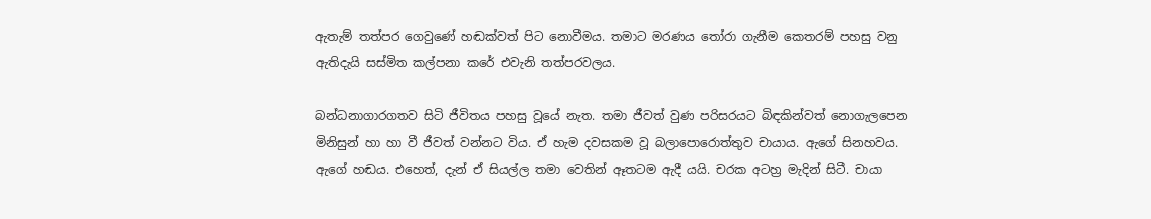ඇතැම් තත්පර ගෙවුණේ හඬක්වත් පිට නොවීමය. තමාට මරණය තෝරා ගැනීම කෙතරම් පහසු වනු ඇතිදැයි සස්මිත කල්පනා කරේ එවැනි තත්පරවලය.

බන්ධනාගාරගතව සිටි ජීවිතය පහසු වූයේ නැත. තමා ජීවත් වුණ පරිසරයට බිඳකින්වත් නොගැලපෙන මිනිසුන් හා හා වී ජීවත් වන්නට විය. ඒ හැම දවසකම වූ බලාපොරොත්තුව චායාය. ඇගේ සිනහවය. ඇගේ හඬය. එහෙත්, දැන් ඒ සියල්ල තමා වෙතින් ඈතටම ඇදී යයි. චරක අටහ්‍ර මැදින් සිටී. චායා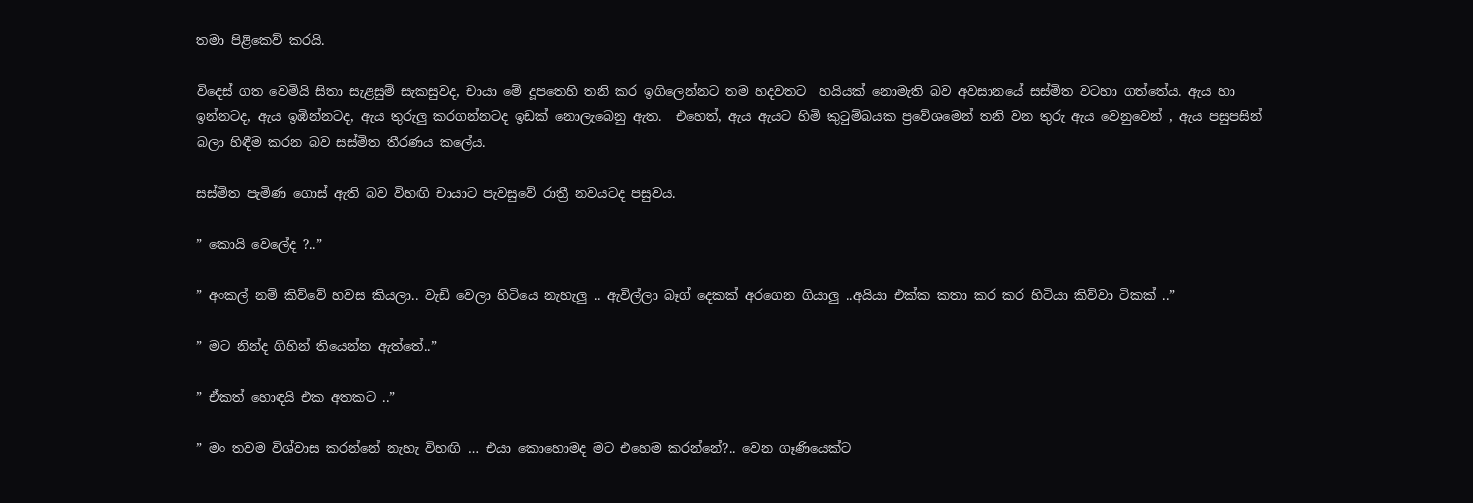තමා පිළිකෙව් කරයි.

විදෙස් ගත වෙමියි සිතා සැළසුම් සැකසුවද, චායා මේ දූපතෙහි තනි කර ඉගිලෙන්නට තම හදවතට  හයියක් නොමැති බව අවසානයේ සස්මිත වටහා ගත්තේය. ඇය හා ඉන්නටද, ඇය ඉඹින්නටද, ඇය තුරුලු කරගන්නටද ඉඩක් නොලැබෙනු ඇත.  එහෙත්, ඇය ඇයට හිමි කුටුම්බයක ප්‍රවේශමෙන් තනි වන තුරු ඇය වෙනුවෙන් , ඇය පසුපසින් බලා හිඳීම කරන බව සස්මිත තීරණය කලේය.

සස්මිත පැමිණ ගොස් ඇති බව විහඟි චායාට පැවසුවේ රාත්‍රී නවයටද පසුවය.

” කොයි වෙලේද ?..”

” අංකල් නම් කිව්වේ හවස කියලා.. වැඩි වෙලා හිටියෙ නැහැලු .. ඇවිල්ලා බෑග් දෙකක් අරගෙන ගියාලු ..අයියා එක්ක කතා කර කර හිටියා කිව්වා ටිකක් ..”

” මට නින්ද ගිහින් තියෙන්න ඇත්තේ..”

” ඒකත් හොඳයි එක අතකට ..”

” මං තවම විශ්වාස කරන්නේ නැහැ විහඟි … එයා කොහොමද මට එහෙම කරන්නේ?.. වෙන ගෑණියෙක්ට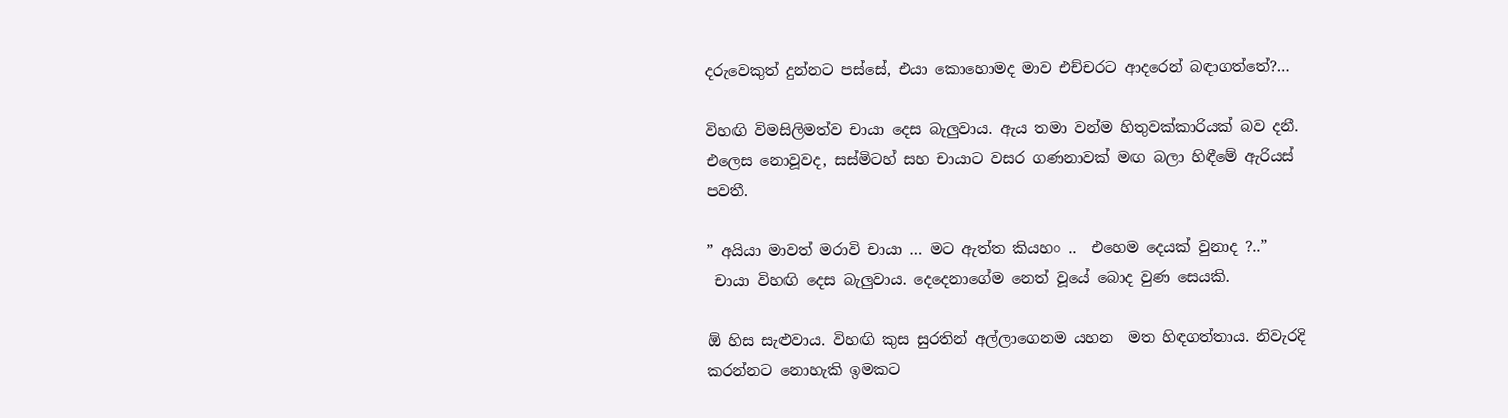දරුවෙකුත් දුන්නට පස්සේ, එයා කොහොමද මාව එච්චරට ආදරෙන් බඳාගත්තේ?…

විහඟි විමසිලිමත්ව චායා දෙස බැලුවාය. ඇය තමා වන්ම හිතුවක්කාරියක් බව දනී. එලෙස නොවූවද, සස්මිටහ් සහ චායාට වසර ගණනාවක් මඟ බලා හිඳීමේ ඇරියස් පවතී.

” අයියා මාවත් මරාවි චායා … මට ඇත්ත කියහං ..  එහෙම දෙයක් වුනාද ?..”
 චායා විහඟි දෙස බැලුවාය. දෙදෙනාගේම නෙත් වූයේ බොද වුණ සෙයකි.

ඕ හිස සැළුවාය. විහඟි කුස සුරතින් අල්ලාගෙනම යහන  මත හිඳගත්තාය. නිවැරදි කරන්නට නොහැකි ඉමකට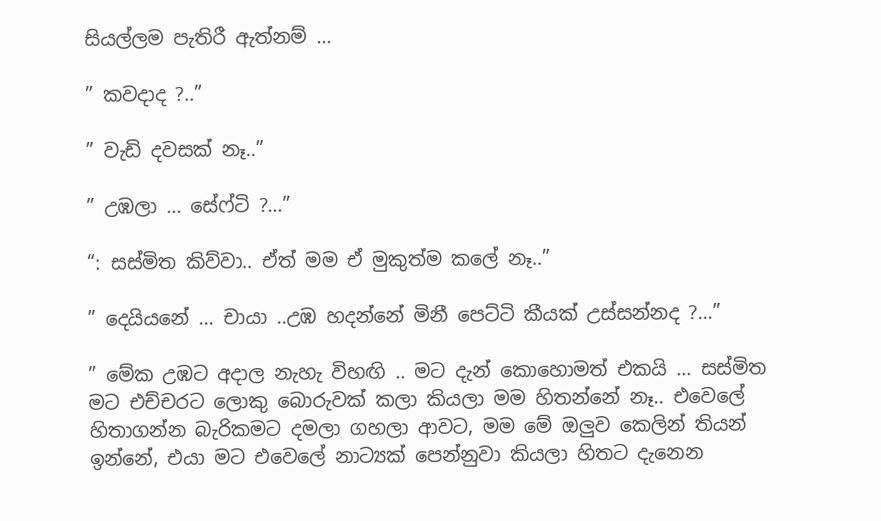සියල්ලම පැතිරී ඇත්නම් …

” කවදාද ?..”

” වැඩි දවසක් නෑ..”

” උඹලා … සේෆ්ටි ?…”

“: සස්මිත කිව්වා.. ඒත් මම ඒ මුකුත්ම කලේ නෑ..”

” දෙයියනේ … චායා ..උඹ හදන්නේ මිනී පෙට්ටි කීයක් උස්සන්නද ?…”

” මේක උඹට අදාල නැහැ විහඟි .. මට දැන් කොහොමත් එකයි … සස්මිත  මට එච්චරට ලොකු බොරුවක් කලා කියලා මම හිතන්නේ නෑ.. එවෙලේ හිතාගන්න බැරිකමට දමලා ගහලා ආවට, මම මේ ඔලුව කෙලින් තියන් ඉන්නේ, එයා මට එවෙලේ නාට්‍යක් පෙන්නුවා කියලා හිතට දැනෙන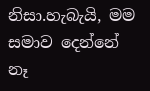නිසා.හැබැයි, මම සමාව දෙන්නේ නෑ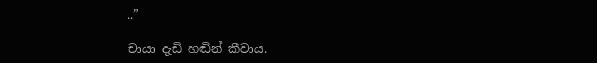..”

චායා දැඩි හඬින් කීවාය.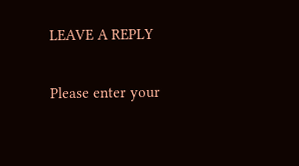LEAVE A REPLY

Please enter your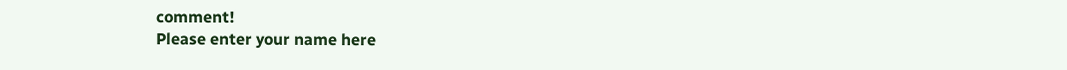comment!
Please enter your name here